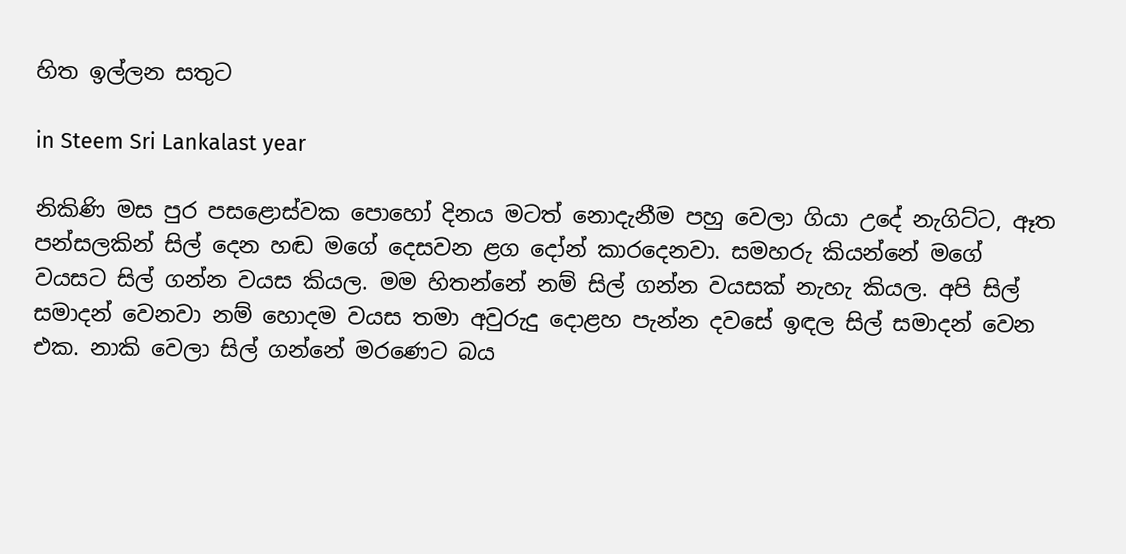හිත ඉල්ලන සතුට

in Steem Sri Lankalast year

නිකිණි මස පුර පසළොස්වක පොහෝ දිනය මටත් නොදැනීම පහු වෙලා ගියා උදේ නැගිට්ට, ඈත පන්සලකින් සිල් දෙන හඬ මගේ දෙසවන ළග දෝන් කාරදෙනවා. සමහරු කියන්නේ මගේ වයසට සිල් ගන්න වයස කියල. මම හිතන්නේ නම් සිල් ගන්න වයසක් නැහැ කියල. අපි සිල් සමාදන් වෙනවා නම් හොදම වයස තමා අවුරුදු දොළහ පැන්න දවසේ ඉඳල සිල් සමාදන් වෙන එක. නාකි වෙලා සිල් ගන්නේ මරණෙට බය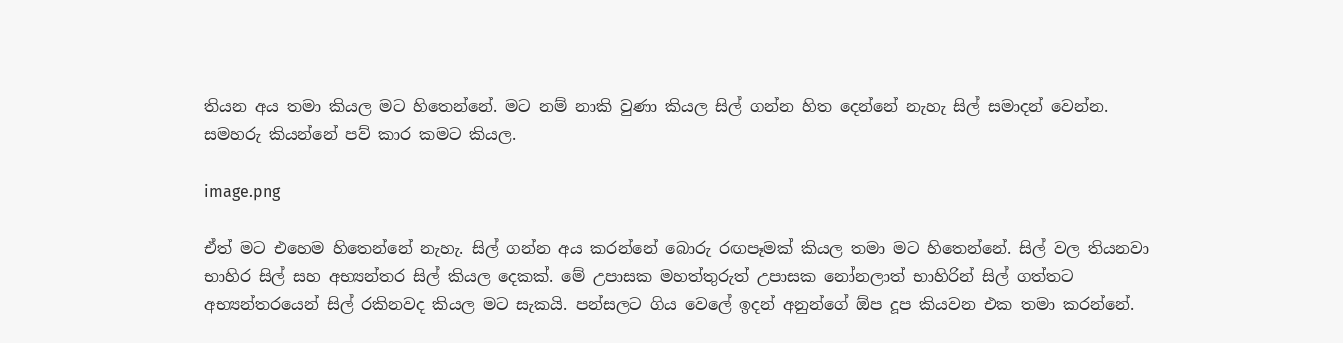තියන අය තමා කියල මට හිතෙන්නේ. මට නම් නාකි වුණා කියල සිල් ගන්න හිත දෙන්නේ නැහැ සිල් සමාදන් වෙන්න. සමහරු කියන්නේ පව් කාර කමට කියල.

image.png

ඒත් මට එහෙම හිතෙන්නේ නැහැ. සිල් ගන්න අය කරන්නේ බොරු රඟපෑමක් කියල තමා මට හිතෙන්නේ. සිල් වල තියනවා භාහිර සිල් සහ අභ්‍යන්තර සිල් කියල දෙකක්. මේ උපාසක මහත්තුරුත් උපාසක නෝනලාත් භාහිරින් සිල් ගත්තට අභ්‍යන්තරයෙන් සිල් රකිනවද කියල මට සැකයි. පන්සලට ගිය වෙලේ ඉදන් අනුන්ගේ ඕප දූප කියවන එක තමා කරන්නේ.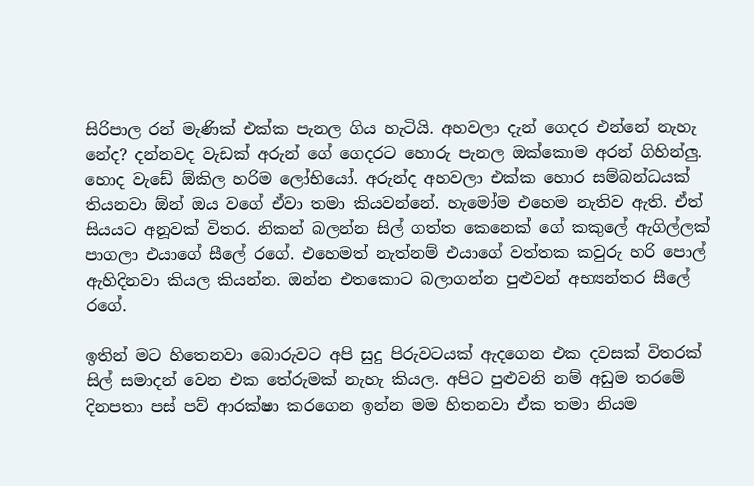සිරිපාල රන් මැණික් එක්ක පැනල ගිය හැටියි. අහවලා දැන් ගෙදර එන්නේ නැහැ නේද? දන්නවද වැඩක් අරුන් ගේ ගෙදරට හොරු පැනල ඔක්කොම අරන් ගිහින්ලු. හොද වැඩේ ඕකිල හරිම ලෝභියෝ. අරුන්ද අහවලා එක්ක හොර සම්බන්ධයක් තියනවා ඕන් ඔය වගේ ඒවා තමා කියවන්නේ. හැමෝම එහෙම නැතිව ඇති. ඒත් සියයට අනූවක් විතර. නිකන් බලන්න සිල් ගත්ත කෙනෙක් ගේ කකුලේ ඇගිල්ලක් පාගලා එයාගේ සීලේ රගේ. එහෙමත් නැත්නම් එයාගේ වත්තක කවුරු හරි පොල් ඇහිදිනවා කියල කියන්න. ඔන්න එතකොට බලාගන්න පුළුවන් අභ්‍යන්තර සීලේ රගේ.

ඉතින් මට හිතෙනවා බොරුවට අපි සුදු පිරුවටයක් ඇදගෙන එක දවසක් විතරක් සිල් සමාදන් වෙන එක තේරුමක් නැහැ කියල. අපිට පුළුවනි නම් අඩුම තරමේ දිනපතා පස් පව් ආරක්ෂා කරගෙන ඉන්න මම හිතනවා ඒක තමා නියම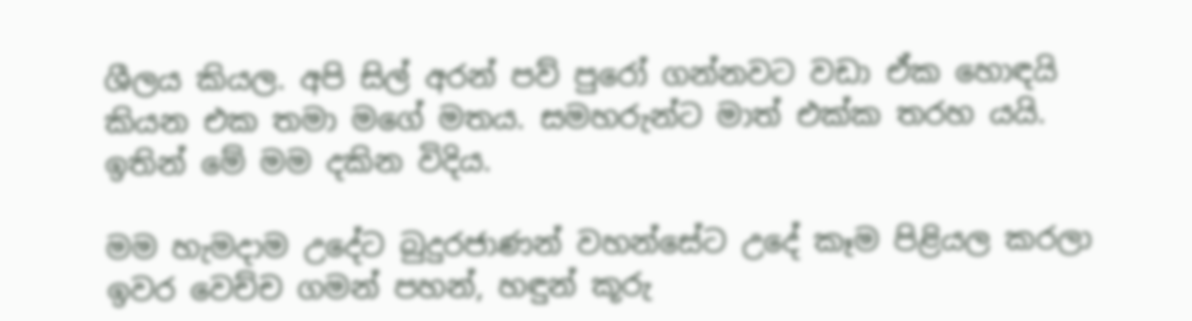ශීලය කියල. අපි සිල් අරන් පව් පුරෝ ගන්නවට වඩා ඒක හොඳයි කියන එක තමා මගේ මතය. සමහරුන්ට මාත් එක්ක තරහ යයි. ඉතින් මේ මම දකින විදිය.

මම හැමදාම උදේට බුදුරජාණන් වහන්සේට උදේ කෑම පිළියල කරලා ඉවර වෙච්ච ගමන් පහන්, හඳුන් කූරු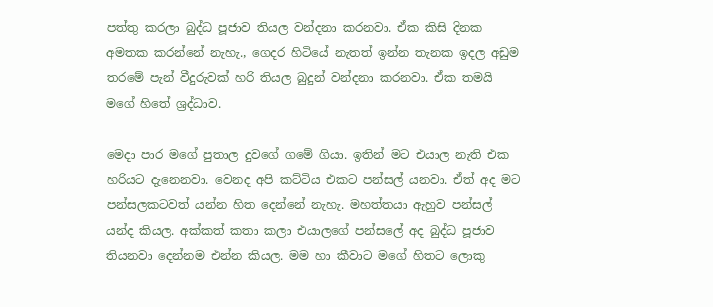පත්තු කරලා බුද්ධ පූජාව තියල වන්දනා කරනවා. ඒක කිසි දිනක අමතක කරන්නේ නැහැ., ගෙදර හිටියේ නැතත් ඉන්න තැනක ඉදල අඩුම තරමේ පැන් වීදුරුවක් හරි තියල බුදුන් වන්දනා කරනවා. ඒක තමයි මගේ හිතේ ශ්‍රද්ධාව.

මෙදා පාර මගේ පුතාල දුවගේ ගමේ ගියා. ඉතින් මට එයාල නැති එක හරියට දැනෙනවා. වෙනද අපි කට්ටිය එකට පන්සල් යනවා. ඒත් අද මට පන්සලකටවත් යන්න හිත දෙන්නේ නැහැ. මහත්තයා ඇහුව පන්සල් යන්ද කියල. අක්කත් කතා කලා එයාලගේ පන්සලේ අද බුද්ධ පූජාව තියනවා දෙන්නම එන්න කියල. මම හා කීවාට මගේ හිතට ලොකු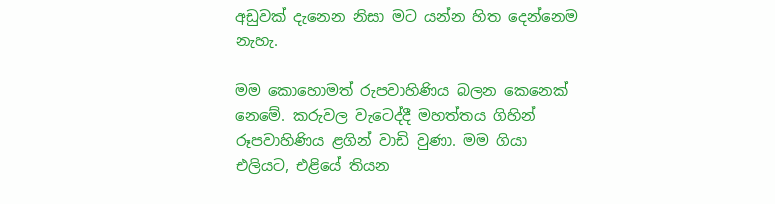අඩුවක් දැනෙන නිසා මට යන්න හිත දෙන්නෙම නැහැ.

මම කොහොමත් රුපවාහිණිය බලන කෙනෙක් නෙමේ. කරුවල වැටෙද්දී මහත්තය ගිහින් රූපවාහිණිය ළගින් වාඩි වුණා. මම ගියා එලියට, එළියේ තියන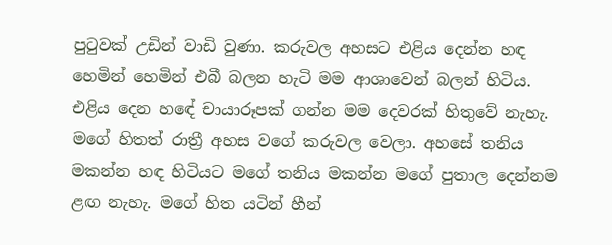පුටුවක් උඩින් වාඩි වුණා. කරුවල අහසට එළිය දෙන්න හඳ හෙමින් හෙමින් එබී බලන හැටි මම ආශාවෙන් බලන් හිටිය. එළිය දෙන හඳේ චායාරූපක් ගන්න මම දෙවරක් හිතුවේ නැහැ. මගේ හිතත් රාත්‍රී අහස වගේ කරුවල වෙලා. අහසේ තනිය මකන්න හඳ හිටියට මගේ තනිය මකන්න මගේ පුතාල දෙන්නම ළඟ නැහැ. මගේ හිත යටින් හීන්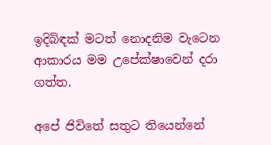ඉදිබිඳක් මටත් නොදනිම වැටෙන ආකාරය මම උපේක්ෂාවෙන් දරා ගත්ත.

අපේ ජිවිතේ සතුට තියෙන්නේ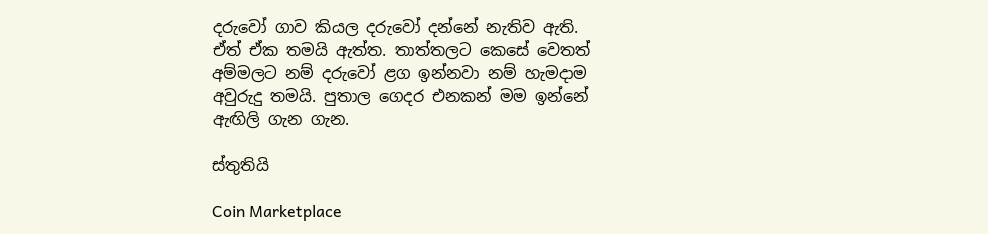දරුවෝ ගාව කියල දරුවෝ දන්නේ නැතිව ඇති. ඒත් ඒක තමයි ඇත්ත. තාත්තලට කෙසේ වෙතත් අම්මලට නම් දරුවෝ ළග ඉන්නවා නම් හැමදාම අවුරුදු තමයි. පුතාල ගෙදර එනකන් මම ඉන්නේ ඇඟිලි ගැන ගැන.

ස්තුතියි

Coin Marketplace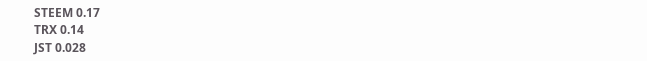STEEM 0.17
TRX 0.14
JST 0.028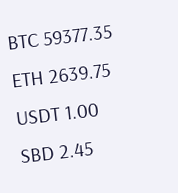BTC 59377.35
ETH 2639.75
USDT 1.00
SBD 2.45